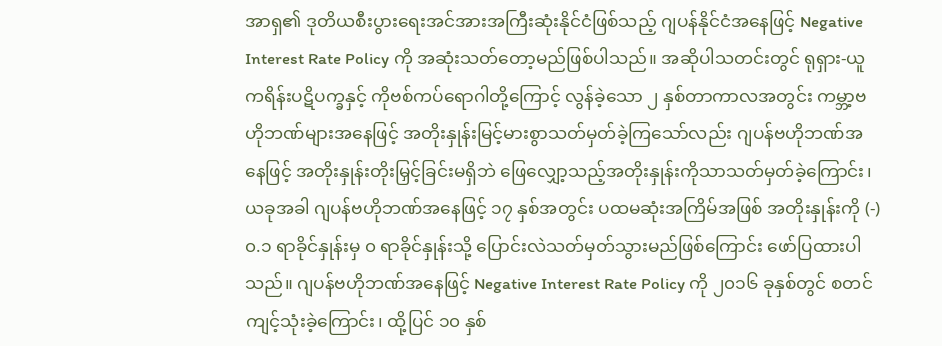အာရှ၏ ဒုတိယစီးပွားရေးအင်အားအကြီးဆုံးနိုင်ငံဖြစ်သည့် ဂျပန်နိုင်ငံအနေဖြင့် Negative Interest Rate Policy ကို အဆုံးသတ်တော့မည်ဖြစ်ပါသည်။ အဆိုပါသတင်းတွင် ရုရှား-ယူကရိန်းပဋိပက္ခနှင့် ကိုဗစ်ကပ်ရောဂါတို့ကြောင့် လွန်ခဲ့သော ၂ နှစ်တာကာလအတွင်း ကမ္ဘာ့ဗဟိုဘဏ်များအနေဖြင့် အတိုးနှုန်းမြင့်မားစွာသတ်မှတ်ခဲ့ကြသော်လည်း ဂျပန်ဗဟိုဘဏ်အနေဖြင့် အတိုးနှုန်းတိုးမြှင့်ခြင်းမရှိဘဲ ဖြေလျှော့သည့်အတိုးနှုန်းကိုသာသတ်မှတ်ခဲ့ကြောင်း၊ ယခုအခါ ဂျပန်ဗဟိုဘဏ်အနေဖြင့် ၁၇ နှစ်အတွင်း ပထမဆုံးအကြိမ်အဖြစ် အတိုးနှုန်းကို (-) ၀.၁ ရာခိုင်နှုန်းမှ ၀ ရာခိုင်နှုန်းသို့ ပြောင်းလဲသတ်မှတ်သွားမည်ဖြစ်ကြောင်း ဖော်ပြထားပါသည်။ ဂျပန်ဗဟိုဘဏ်အနေဖြင့် Negative Interest Rate Policy ကို ၂၀၁၆ ခုနှစ်တွင် စတင်ကျင့်သုံးခဲ့ကြောင်း၊ ထို့ပြင် ၁၀ နှစ်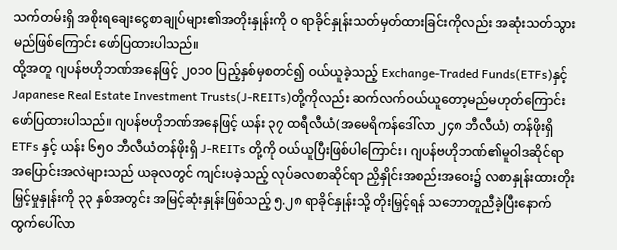သက်တမ်းရှိ အစိုးရချေးငွေစာချုပ်များ၏အတိုးနှုန်းကို ၀ ရာခိုင်နှုန်းသတ်မှတ်ထားခြင်းကိုလည်း အဆုံးသတ်သွားမည်ဖြစ်ကြောင်း ဖော်ပြထားပါသည်။
ထို့အတူ ဂျပန်ဗဟိုဘဏ်အနေဖြင့် ၂၀၁၀ ပြည့်နှစ်မှစတင်၍ ဝယ်ယူခဲ့သည့် Exchange-Traded Funds(ETFs)နှင့် Japanese Real Estate Investment Trusts(J-REITs)တို့ကိုလည်း ဆက်လက်ဝယ်ယူတော့မည်မဟုတ်ကြောင်း ဖော်ပြထားပါသည်။ ဂျပန်ဗဟိုဘဏ်အနေဖြင့် ယန်း ၃၇ ထရီလီယံ(အမေရိကန်ဒေါ်လာ ၂၄၈ ဘီလီယံ) တန်ဖိုးရှိ ETFs နှင့် ယန်း ၆၅၀ ဘီလီယံတန်ဖိုးရှိ J-REITs တို့ကို ဝယ်ယူပြီးဖြစ်ပါကြောင်း၊ ဂျပန်ဗဟိုဘဏ်၏မူဝါဒဆိုင်ရာအပြောင်းအလဲများသည် ယခုလတွင် ကျင်းပခဲ့သည့် လုပ်ခလစာဆိုင်ရာ ညှိနှိုင်းအစည်းအဝေး၌ လစာနှုန်းထားတိုးမြှင့်မှုနှုန်းကို ၃၃ နှစ်အတွင်း အမြင့်ဆုံးနှုန်းဖြစ်သည့် ၅.၂၈ ရာခိုင်နှုန်းသို့ တိုးမြှင့်ရန် သဘောတူညီခဲ့ပြီးနောက် ထွက်ပေါ်လာ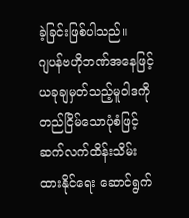ခဲ့ခြင်းဖြစ်ပါသည်။
ဂျပန်ဗဟိုဘဏ်အနေဖြင့် ယခုချမှတ်သည့်မူဝါဒကို တည်ငြိမ်သောပုံစံဖြင့် ဆက်လက်ထိန်းသိမ်းထားနိုင်ရေး ဆောင်ရွက်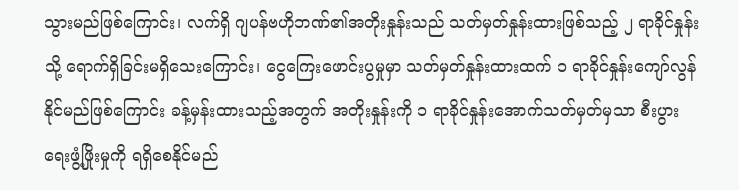သွားမည်ဖြစ်ကြောင်း၊ လက်ရှိ ဂျပန်ဗဟိုဘဏ်၏အတိုးနှုန်းသည် သတ်မှတ်နှုန်းထားဖြစ်သည့် ၂ ရာခိုင်နှုန်းသို့ ရောက်ရှိခြင်းမရှိသေးကြောင်း၊ ငွေကြေးဖောင်းပွမှုမှာ သတ်မှတ်နှုန်းထားထက် ၁ ရာခိုင်နှုန်းကျော်လွန်နိုင်မည်ဖြစ်ကြောင်း ခန့်မှန်းထားသည့်အတွက် အတိုးနှုန်းကို ၁ ရာခိုင်နှုန်းအောက်သတ်မှတ်မှသာ စီးပွားရေးဖွံ့ဖြိုးမှုကို ရရှိစေနိုင်မည်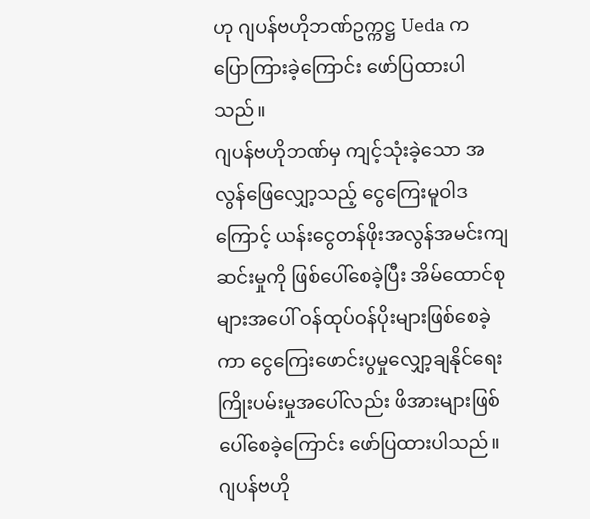ဟု ဂျပန်ဗဟိုဘဏ်ဥက္ကဋ္ဌ Ueda က ပြောကြားခဲ့ကြောင်း ဖော်ပြထားပါသည်။
ဂျပန်ဗဟိုဘဏ်မှ ကျင့်သုံးခဲ့သော အလွန်ဖြေလျှော့သည့် ငွေကြေးမူဝါဒကြောင့် ယန်းငွေတန်ဖိုးအလွန်အမင်းကျဆင်းမှုကို ဖြစ်ပေါ်စေခဲ့ပြီး အိမ်ထောင်စုများအပေါ် ဝန်ထုပ်ဝန်ပိုးများဖြစ်စေခဲ့ကာ ငွေကြေးဖောင်းပွမှုလျှော့ချနိုင်ရေး ကြိုးပမ်းမှုအပေါ်လည်း ဖိအားများဖြစ်ပေါ်စေခဲ့ကြောင်း ဖော်ပြထားပါသည်။ ဂျပန်ဗဟို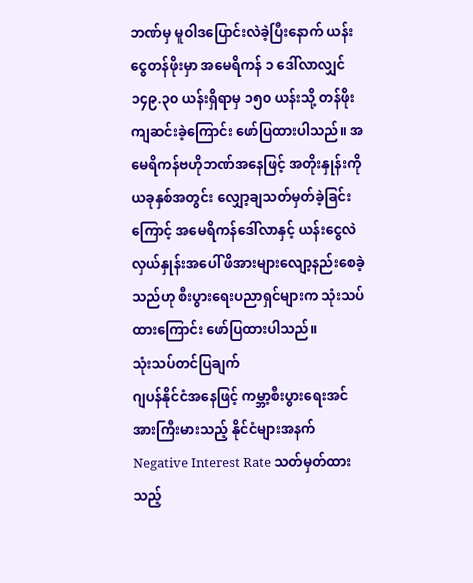ဘဏ်မှ မူဝါဒပြောင်းလဲခဲ့ပြီးနောက် ယန်းငွေတန်ဖိုးမှာ အမေရိကန် ၁ ဒေါ်လာလျှင် ၁၄၉.၃၀ ယန်းရှိရာမှ ၁၅၀ ယန်းသို့ တန်ဖိုးကျဆင်းခဲ့ကြောင်း ဖော်ပြထားပါသည်။ အမေရိကန်ဗဟိုဘဏ်အနေဖြင့် အတိုးနှုန်းကို ယခုနှစ်အတွင်း လျှော့ချသတ်မှတ်ခဲ့ခြင်းကြောင့် အမေရိကန်ဒေါ်လာနှင့် ယန်းငွေလဲလှယ်နှုန်းအပေါ် ဖိအားများလျော့နည်းစေခဲ့သည်ဟု စီးပွားရေးပညာရှင်များက သုံးသပ်ထားကြောင်း ဖော်ပြထားပါသည်။
သုံးသပ်တင်ပြချက်
ဂျပန်နိုင်ငံအနေဖြင့် ကမ္ဘာ့စီးပွားရေးအင်အားကြီးမားသည့် နိုင်ငံများအနက် Negative Interest Rate သတ်မှတ်ထားသည့်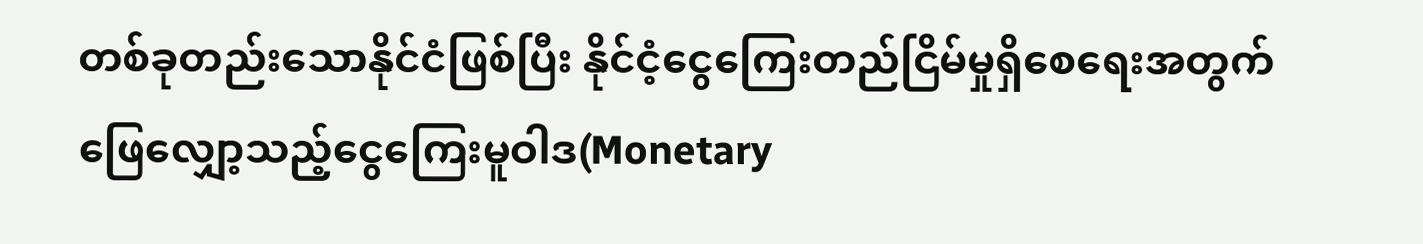တစ်ခုတည်းသောနိုင်ငံဖြစ်ပြီး နိုင်ငံ့ငွေကြေးတည်ငြိမ်မှုရှိစေရေးအတွက် ဖြေလျှော့သည့်ငွေကြေးမူဝါဒ(Monetary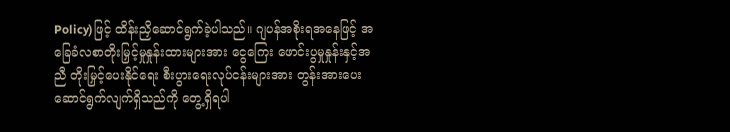Policy)ဖြင့် ထိန်းညှိဆောင်ရွက်ခဲ့ပါသည်။ ဂျပန်အစိုးရအနေဖြင့် အခြေခံလစာတိုးမြှင့်မှုနှုန်းထားများအား ငွေကြေး ဖောင်းပွမှုနှုန်းနှင့်အညီ တိုးမြှင့်ပေးနိုင်ရေး စီးပွားရေးလုပ်ငန်းများအား တွန်းအားပေးဆောင်ရွက်လျက်ရှိသည်ကို တွေ့ရှိရပါ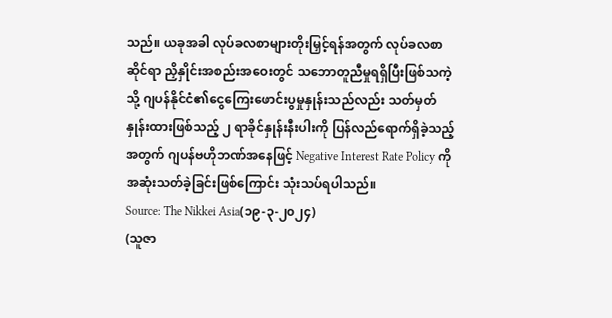သည်။ ယခုအခါ လုပ်ခလစာများတိုးမြှင့်ရန်အတွက် လုပ်ခလစာဆိုင်ရာ ညှိနှိုင်းအစည်းအဝေးတွင် သဘောတူညီမှုရရှိပြီးဖြစ်သကဲ့သို့ ဂျပန်နိုင်ငံ၏ငွေကြေးဖောင်းပွမှုနှုန်းသည်လည်း သတ်မှတ်နှုန်းထားဖြစ်သည့် ၂ ရာခိုင်နှုန်းနီးပါးကို ပြန်လည်ရောက်ရှိခဲ့သည့်အတွက် ဂျပန်ဗဟိုဘဏ်အနေဖြင့် Negative Interest Rate Policy ကို အဆုံးသတ်ခဲ့ခြင်းဖြစ်ကြောင်း သုံးသပ်ရပါသည်။
Source: The Nikkei Asia(၁၉-၃-၂၀၂၄)
(သူဇာ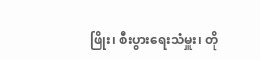ဖြိုး၊ စီးပွားရေးသံမှူး၊ တို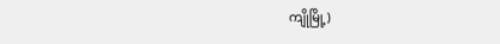ကျိုမြို့)